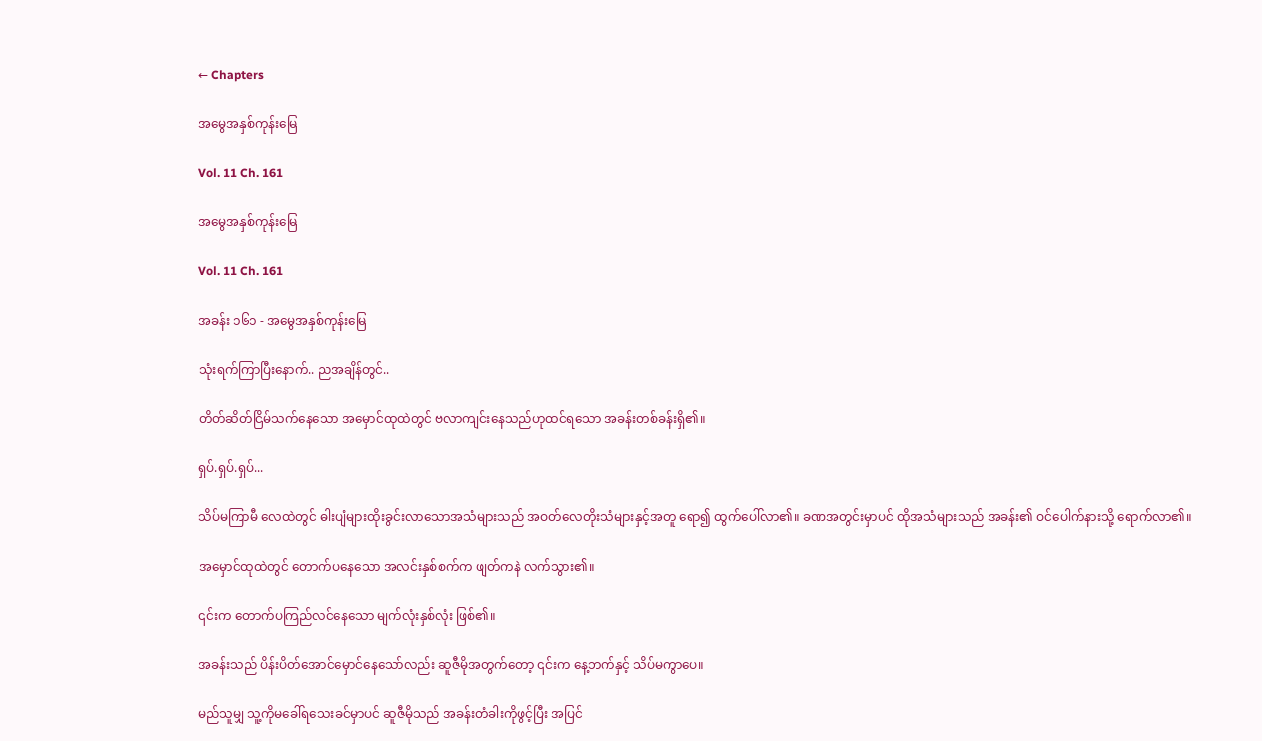← Chapters

အမွေအနှစ်ကုန်းမြေ

Vol. 11 Ch. 161

အမွေအနှစ်ကုန်းမြေ

Vol. 11 Ch. 161

အခန်း ၁၆၁ - အမွေအနှစ်ကုန်းမြေ

သုံးရက်ကြာပြီးနောက်.. ညအချိန်တွင်..

တိတ်ဆိတ်ငြိမ်သက်နေသော အမှောင်ထုထဲတွင် ဗလာကျင်းနေသည်ဟုထင်ရသော အခန်းတစ်ခန်းရှိ၏။

ရှပ်.ရှပ်.ရှပ်...

သိပ်မကြာမီ လေထဲတွင် ဓါးပျံများထိုးခွင်းလာသောအသံများသည် အဝတ်လေတိုးသံများနှင့်အတူ ရော၍ ထွက်ပေါ်လာ၏။ ခဏအတွင်းမှာပင် ထိုအသံများသည် အခန်း၏ ဝင်ပေါက်နားသို့ ရောက်လာ၏။

အမှောင်ထုထဲတွင် တောက်ပနေသော အလင်းနှစ်စက်က ဖျတ်ကနဲ လက်သွား၏။

၎င်းက တောက်ပကြည်လင်နေသော မျက်လုံးနှစ်လုံး ဖြစ်၏။

အခန်းသည် ပိန်းပိတ်အောင်မှောင်နေသော်လည်း ဆူဇီမိုအတွက်တော့ ၎င်းက နေ့ဘက်နှင့် သိပ်မကွာပေ။

မည်သူမျှ သူ့ကိုမခေါ်ရသေးခင်မှာပင် ဆူဇီမိုသည် အခန်းတံခါးကိုဖွင့်ပြီး အပြင်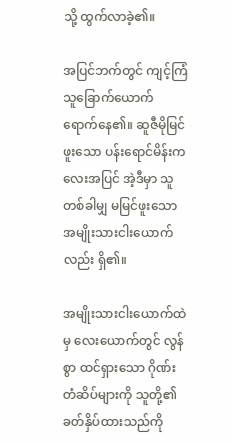သို့ ထွက်လာခဲ့၏။

အပြင်ဘက်တွင် ကျင့်ကြံသူခြောက်ယောက် ရောက်နေ၏။ ဆူဇီမိုမြင်ဖူးသော ပန်းရောင်မိန်းကလေးအပြင် အဲ့ဒီမှာ သူတစ်ခါမျှ မမြင်ဖူးသော အမျိုးသားငါးယောက်လည်း ရှိ၏။

အမျိုးသားငါး‌‌ယောက်ထဲမှ လေးယောက်တွင် လွန်စွာ ထင်ရှားသော ဂိုဏ်းတံဆိပ်များကို သူတို့၏ ခတ်နှိပ်ထားသည်ကို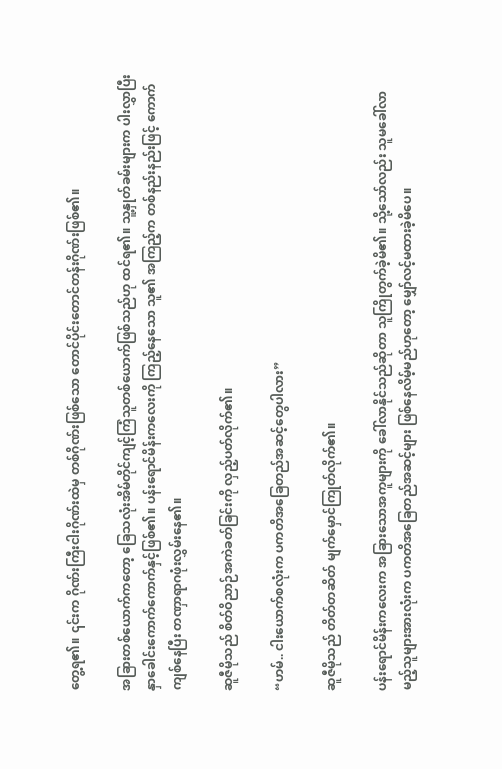တွေ့ရ၏။ ၎င်းက ဂိုဏ်းကြီးငါးဂိုဏ်းထဲမှ တစ်ဂိုဏ်းဖြစ်သော တောင်ပိုင်းတောင်တန်းဂိုဏ်းဖြစ်၏။

အခြားတစ်ယောက်ကတော့ ခြေသလုံးအိမ်တိုင်ကျင့်ကြံသူတစ်ယောက်ဖြစ်သည်ဟု ထင်ရ၏။ သူ့နှုတ်ခမ်းများက ပါးလွှာပြီး နှာခေါင်းကောက်ကောက်နှင့်ဖြစ်၏။ ပန်းရောင်မိန်းကလေးကို ကြည့်နေ‌သော သူ၏ အကြည့်က တစ်နည်းနည်းဖြင့် ကောက်ကျစ်နေပြီး တဏှာရာဂဖုံးလွှမ်းနေ၏။

ဆူဇီမိုသည် စိတ်ဝိညာဉ်အကဲခတ်ခြင်းကို လှည့်ပတ်လိုက်၏။

“ဟမ်.. ငါးယောက်စလုံးက ပကတိအခြေတည်အဆင့်တွေပါလား”

ဆူဇီမိုသည် တိတ်တဆိတ် မျက်မှောင်ကြုတ်လိုက်၏။

ပန်းရောင်မိန်းကလေးက အခြားသောအကူများကို ခေါ်လာနိုင်သည်ဆိုတာ သူကြိုတွက်ခဲ့မိ၏။ သို့သော်လည်း သူမခေါ်လာမည့်သူများအားလုံးက ပကတိအခြေတည်အဆင့်များ ဖြစ်နေလိမ့်မည်ဟုတော့ မျှော်လင့်မထားခဲ့မိပေ။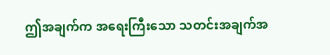ဤအချက်က အရေးကြီးသော သတင်းအချက်အ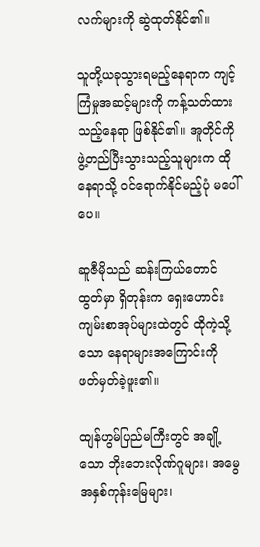လက်များကို ဆွဲထုတ်နိုင်၏။

သူတို့ယခုသွားရမည့်နေရာက ကျင့်ကြံမှုအဆင့်များကို ကန့်သတ်ထားသည့်နေရာ ဖြစ်နိုင်၏။ အူတိုင်ကို ဖွဲ့တည်ပြီးသွားသည့်သူများက ထိုနေရာသို့ ဝင်ရောက်နိုင်မည့်ပုံ မပေါ်ပေ။

ဆူဇီမိုသည် ဆန်းကြယ်တောင်ထွတ်မှာ ရှိတုန်းက ရှေးဟောင်းကျမ်းစာအုပ်များထဲတွင် ထိုကဲ့သို့သော နေရာများအကြောင်းကို ဖတ်မှတ်ခဲ့ဖူး၏။

ထျန်ဟွမ်ပြည်မကြီးတွင် အချို့သော ဘိုးဘေးလိုဏ်ဂူများ၊ အမွေအနှစ်ကုန်းမြေများ၊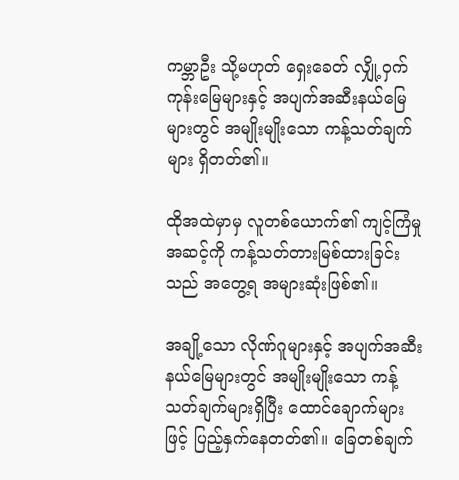ကမ္ဘာဦး သို့မဟုတ် ရှေးခေတ် လျှို့ဝှက်ကုန်းမြေများနှင့် အပျက်အဆီးနယ်မြေများတွင် အမျိုးမျိုးသော ကန့်သတ်ချက်များ ရှိတတ်၏။

ထိုအထဲမှာမှ လူတစ်ယောက်၏ ကျင့်ကြံမှုအဆင့်ကို ကန့်သတ်တားမြစ်ထားခြင်းသည် အတွေ့ရ အများဆုံးဖြစ်၏။

အချို့သော လိုဏ်ဂူများနှင့် အပျက်အဆီးနယ်မြေများတွင် အမျိုးမျိုးသော ကန့်သတ်ချက်များရှိပြီး ထောင်ချောက်များဖြင့် ပြည့်နှက်နေတတ်၏။ ခြေတစ်ချက်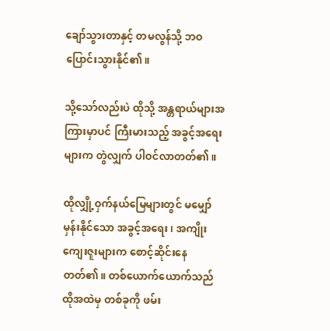ချော်သွားတာနှင့် တမလွန်သို့ ဘဝပြောင်းသွားနိုင်၏။

သို့သော်လည်းပဲ ထိုသို့ အန္တရာယ်များအကြားမှာပင် ကြီးမားသည့် အခွင့်အရေးများက တွဲလျှက် ပါဝင်လာတတ်၏။

ထိုလျှို့ဝှက်နယ်မြေများတွင် မမျှော်မှန်းနိုင်သော အခွင့်အရေး၊ အကျိုးကျေးဇူးများက စောင့်ဆိုင်းနေတတ်၏။ တစ်ယောက်ယောက်သည် ထိုအထဲမှ တစ်ခုကို ဖမ်း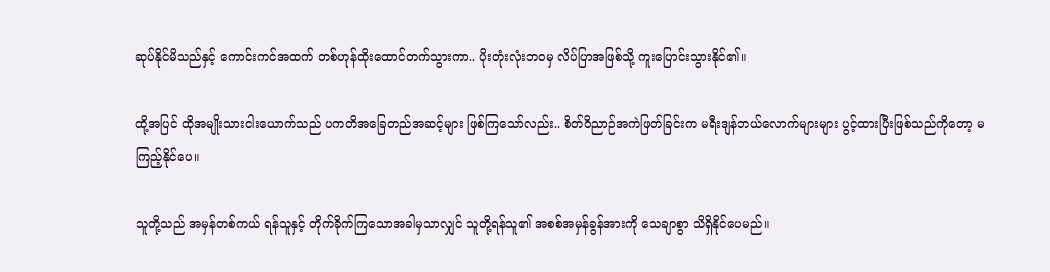ဆုပ်နိုင်မိသည်နှင့် ကောင်းကင်အထက် တစ်ဟုန်ထိုးထောင်တက်သွားကာ.. ပိုးတုံးလုံးဘဝမှ လိပ်ပြာအဖြစ်သို့ ကူးပြောင်းသွားနိုင်၏။

ထို့အပြင် ထိုအမျိုးသားငါးယောက်သည် ပကတိအခြေတည်အဆင့်များ ဖြစ်ကြသော်လည်း.. စိတ်ဝိညာဉ်အကဲဖြတ်ခြင်းက မရီးဒျန်ဘယ်လောက်များများ ပွင့်ထားပြီးဖြစ်သည်ကိုတော့ မကြည့်နိုင်ပေ။

သူတို့သည် အမှန်တစ်ကယ် ရန်သူနှင့် တိုက်ခိုက်ကြသောအခါမှသာလျှင် သူတို့ရန်သူ၏ အစစ်အမှန်ခွန်အားကို သေချာစွာ သိရှိနိုင်ပေမည်။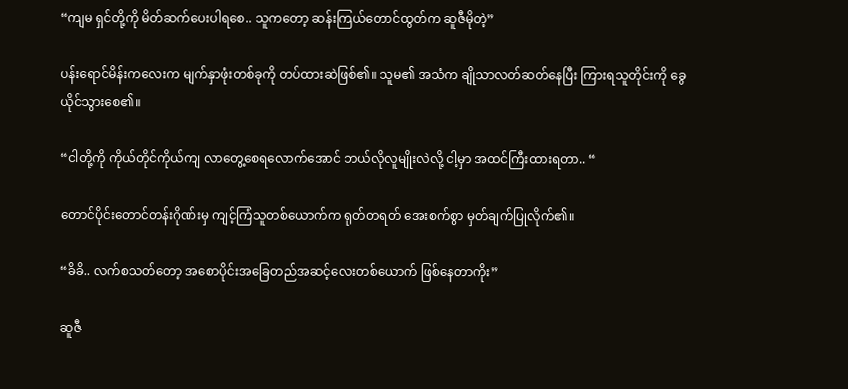“ကျမ ‌ရှင်တို့ကို မိတ်ဆက်ပေးပါရစေ.. သူကတော့ ဆန်းကြယ်တောင်ထွတ်က ဆူဇီမိုတဲ့”

ပန်း‌ရောင်မိန်းကလေးက မျက်နှာဖုံးတစ်ခုကို တပ်ထားဆဲဖြစ်၏။ သူမ၏ အသံက ချိုသာလတ်ဆတ်နေပြီး ကြားရသူတိုင်းကို ခွေယိုင်သွားစေ၏။

“ငါတို့ကို ကိုယ်တိုင်ကိုယ်ကျ လာတွေ့စေရလောက်အောင် ဘယ်လိုလူမျိုးလဲလို့ ငါ့မှာ အထင်ကြီးထားရတာ.. “

တောင်ပိုင်းတောင်တန်းဂိုဏ်းမှ ကျင့်ကြံသူတစ်ယောက်က ရုတ်တရတ် အေးစက်စွာ မှတ်ချက်ပြုလိုက်၏။

“ခိခိ.. လက်စသတ်တော့ အစောပိုင်းအခြေတည်အဆင့်လေးတစ်ယောက် ဖြစ်နေတာကိုး”

ဆူဇီ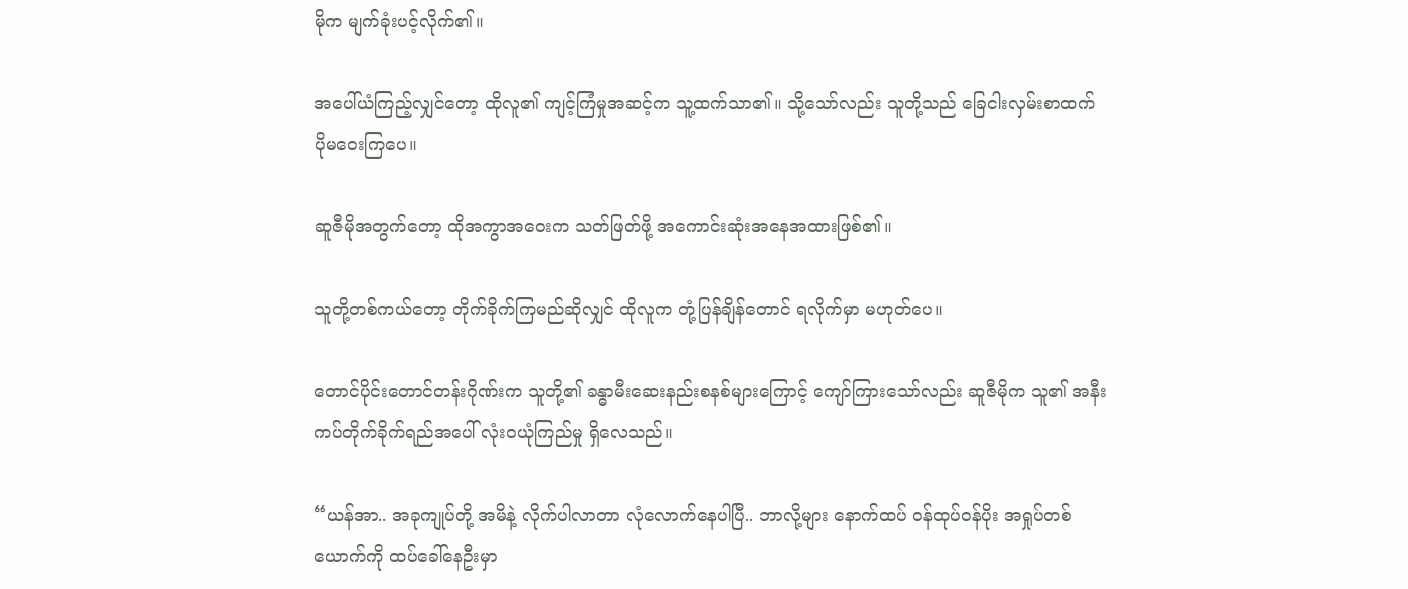မိုက မျက်ခုံးပင့်လိုက်၏။

အပေါ်ယံကြည့်လျှင်တော့ ထိုလူ၏ ကျင့်ကြံမှုအဆင့်က သူ့ထက်သာ၏။ သို့သော်လည်း သူတို့သည် ခြေငါးလှမ်းစာထက် ပိုမဝေးကြပေ။

ဆူဇီမိုအတွက်တော့ ထိုအကွာအဝေးက သတ်ဖြတ်ဖို့ အ‌ကောင်းဆုံးအနေအထားဖြစ်၏။

သူတို့တစ်ကယ်တော့ တိုက်ခိုက်ကြမည်ဆိုလျှင် ထိုလူက တုံ့ပြန်ချိန်တောင် ရလိုက်မှာ မဟုတ်ပေ။

တောင်ပိုင်းတောင်တန်းဂိုဏ်းက သူတို့၏ ခန္ဓာမီးဆေးနည်းစနစ်များကြောင့် ကျော်ကြားသော်လည်း ဆူဇီမိုက သူ၏ အနီးကပ်တိုက်ခိုက်ရည်အပေါ် လုံးဝယုံကြည်မှု ရှိလေသည်။

“ယန်အာ.. အခုကျုပ်တို့ အမိနဲ့ လိုက်ပါလာတာ လုံလောက်နေပါပြီ.. ဘာလို့များ နောက်ထပ် ဝန်ထုပ်ဝန်ပိုး အရှုပ်တစ်ယောက်ကို ထပ်ခေါ်နေဦးမှာ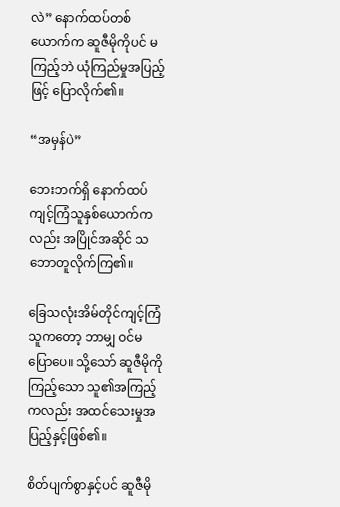လဲ” နောက်ထပ်တစ်ယောက်က ဆူဇီမိုကိုပင် မကြည့်ဘဲ ယုံကြည်မှုအပြည့်ဖြင့် ပြောလိုက်၏။

“အမှန်ပဲ”

ဘေးဘက်ရှိ နောက်ထပ်ကျင့်ကြံသူနှစ်ယောက်ကလည်း အပြိုင်အဆိုင် သဘောတူလိုက်ကြ၏။

ခြေသလုံးအိမ်တိုင်ကျင့်ကြံသူကတော့ ဘာမျှ ဝင်မပြောပေ။ သို့သော် ဆူဇီမိုကိုကြည့်သော သူ၏အကြည့်ကလည်း အထင်သေးမှုအပြည့်နှင့်ဖြစ်၏။

စိတ်ပျက်စွာနှင့်ပင် ဆူဇီမို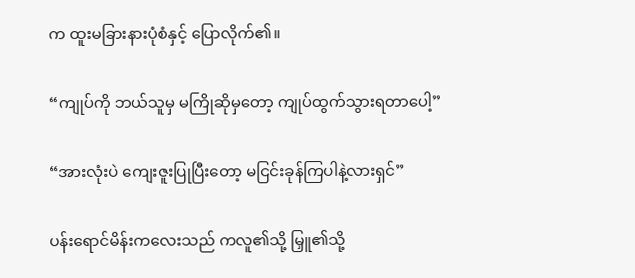က ထူးမခြားနားပုံစံနှင့် ပြောလိုက်၏။

“ကျုပ်ကို ဘယ်သူမှ မကြိုဆိုမှတော့ ကျုပ်ထွက်သွားရတာပေါ့”

“အားလုံးပဲ ကျေးဇူးပြုပြီးတော့ မငြင်းခုန်ကြပါနဲ့လားရှင်”

ပန်း‌ရောင်မိန်းကလေးသည် ကလူ၏သို့ မြှူ၏သို့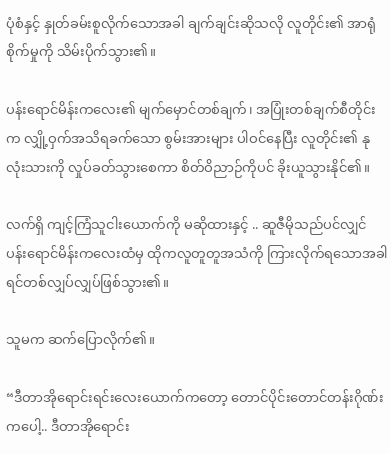ပုံစံနှင့် နှုတ်ခမ်းစူလိုက်သောအခါ ချက်ချင်းဆိုသလို လူတိုင်း၏ အာရုံစိုက်မှုကို သိမ်းပိုက်သွား၏။

ပန်းရောင်မိန်းကလေး၏ မျက်မှောင်တစ်ချက်၊ အပြုံးတစ်ချက်စီတိုင်းက လျှို့ဝှက်အသိရခက်သော စွမ်းအားများ ပါဝင်နေပြီး လူတိုင်း၏ နုလုံးသားကို လှုပ်ခတ်သွားစေကာ စိတ်ဝိညာဉ်ကိုပင် ခိုးယူသွားနိုင်၏။

လက်ရှိ ကျင့်ကြံသူငါးယောက်ကို မဆိုထားနှင့် .. ဆူဇီမိုသည်ပင်လျှင် ပန်းရောင်မိန်းကလေးထံမှ ထိုကလူတူတူအသံကို ကြားလိုက်ရသောအခါ ရင်တစ်လျှပ်လျှပ်ဖြစ်သွား၏။

သူမက ဆက်ပြောလိုက်၏။

“ဒီတာအိုရောင်းရင်းလေးယောက်ကတော့ တောင်ပိုင်းတောင်တန်းဂိုဏ်းကပေါ့.. ဒီတာအိုရောင်း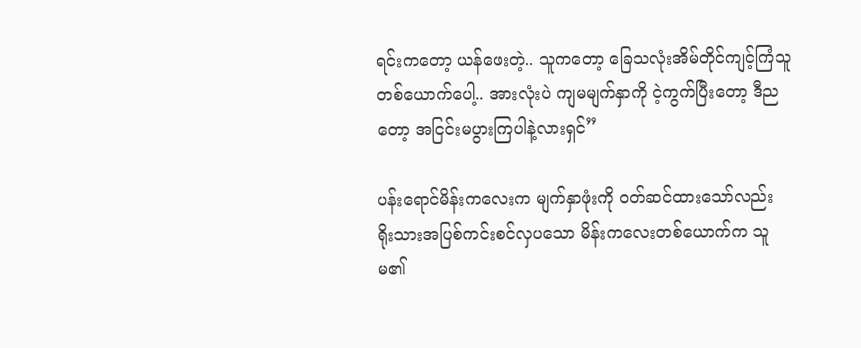ရင်းကတော့ ယန်ဖေးတဲ့.. သူကတော့ ခြေသလုံးအိမ်တိုင်ကျင့်ကြံသူတစ်ယောက်ပေါ့.. အားလုံးပဲ ကျမမျက်နှာကို ငဲ့ကွက်ပြီးတော့ ဒီညတော့ အငြင်းမပွားကြပါနဲ့လားရှင်”

ပန်း‌ရောင်မိန်းကလေးက မျက်နှာဖုံးကို ဝတ်ဆင်ထားသော်လည်း ရိုးသားအပြစ်ကင်းစင်လှပသော မိန်းကလေးတစ်ယောက်က သူမ၏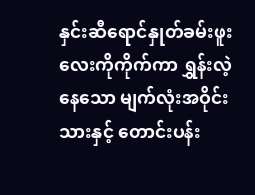နှင်းဆီရောင်နှုတ်ခမ်းဖူးလေးကိုကိုက်ကာ ရွှန်းလဲ့နေသော မျက်လုံးအဝိုင်းသားနှင့် တောင်းပန်း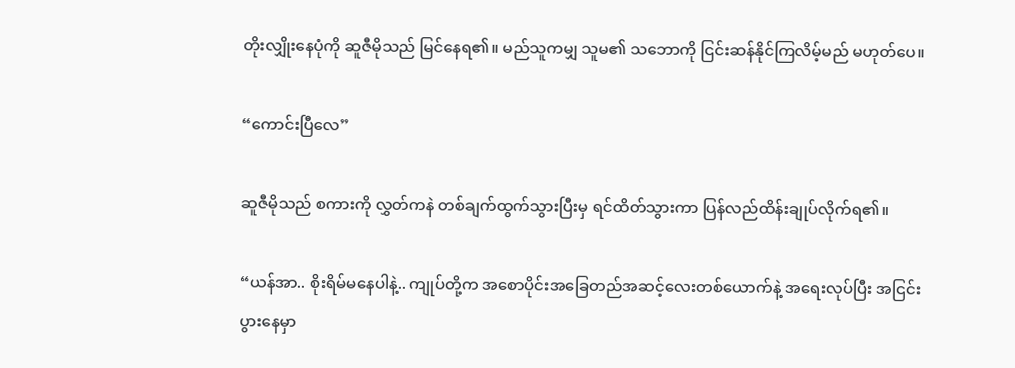တိုးလျှိုးနေပုံကို ဆူဇီမိုသည် မြင်နေရ၏။ မည်သူကမျှ သူမ၏ ‌သဘောကို ငြင်းဆန်နိုင်ကြလိမ့်မည် မဟုတ်ပေ။

“ကောင်းပြီလေ”

ဆူဇီမိုသည် စကားကို လွှတ်ကနဲ တစ်ချက်ထွက်သွားပြီးမှ ရင်ထိတ်သွားကာ ပြန်လည်ထိန်းချုပ်လိုက်ရ၏။

“ယန်အာ.. စိုးရိမ်မနေပါနဲ့.. ကျုပ်တို့က အစောပိုင်းအခြေတည်အဆင့်လေးတစ်ယောက်နဲ့ အရေးလုပ်ပြီး အငြင်းပွားနေမှာ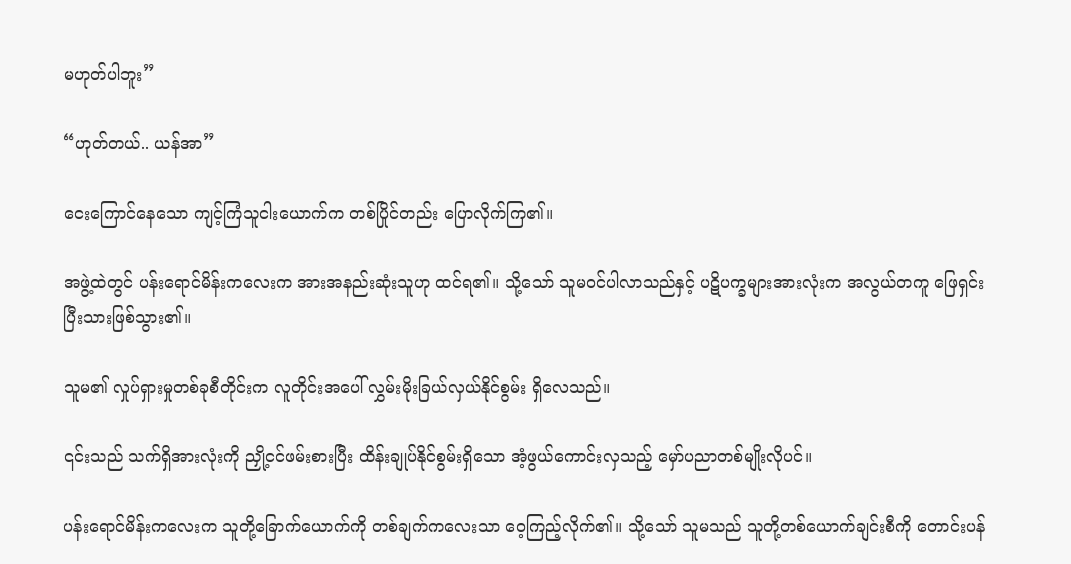မဟုတ်ပါဘူး”

“ဟုတ်တယ်.. ယန်အာ”

ငေးကြောင်နေသော ကျင့်ကြံသူငါးယောက်က တစ်ပြိုင်တည်း ပြောလိုက်ကြ၏။

အဖွဲ့ထဲတွင် ပန်းရောင်မိန်းကလေးက အားအနည်းဆုံးသူဟု ထင်ရ၏။ သို့သော် သူမဝင်ပါလာသည်နှင့် ပဋိပက္ခများအားလုံးက အလွယ်တကူ ဖြေရှင်းပြီးသားဖြစ်သွား၏။

သူမ၏ လှုပ်ရှားမှုတစ်ခုစီတိုင်းက လူတိုင်းအပေါ် လွှမ်းမိုးခြယ်လှယ်နိုင်စွမ်း ရှိလေသည်။

၎င်းသည် သက်ရှိအားလုံးကို ညှို့ငင်ဖမ်းစားပြီး ထိန်းချုပ်နိုင်စွမ်းရှိသော အံ့ဖွယ်ကောင်းလှသည့် မှော်ပညာတစ်မျိုးလိုပင်။

ပန်းရောင်မိန်းကလေးက သူတို့ခြောက်ယောက်ကို တစ်ချက်ကလေးသာ ဝေ့ကြည့်လိုက်၏။ သို့သော် သူမသည် သူတို့တစ်ယောက်ချင်းစီကို တောင်းပန်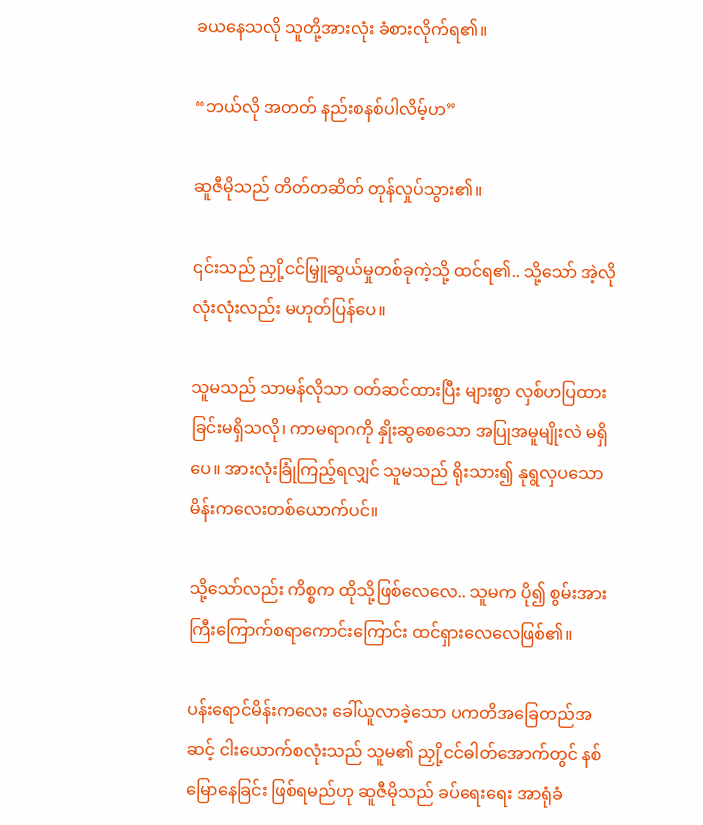ခယနေသလို သူတို့အားလုံး ခံစားလိုက်ရ၏။

“ဘယ်လို အတတ် နည်းစနစ်ပါလိမ့်ဟ”

ဆူဇီမိုသည် တိတ်တဆိတ် တုန်လှုပ်သွား၏။

၎င်းသည် ညှို့ငင်မြှူဆွယ်မှုတစ်ခုကဲ့သို့ ထင်ရ၏.. သို့‌သော် အဲ့လိုလုံးလုံးလည်း မဟုတ်ပြန်ပေ။

သူမသည် သာမန်လိုသာ ဝတ်ဆင်ထားပြီး များစွာ လှစ်ဟပြထားခြင်းမရှိသလို၊ ကာမရာဂကို နှိုးဆွစေသော အပြုအမူမျိုးလဲ မရှိပေ။ အားလုံးခြုံကြည့်ရလျှင် သူမသည် ရိုးသား၍ နုရွလှပသော မိန်းကလေးတစ်ယောက်ပင်။

သို့သော်လည်း ကိစ္စက ထိုသို့ဖြစ်လေလေ.. သူမက ပို၍ စွမ်းအားကြီးကြောက်စရာကောင်းကြောင်း ထင်ရှားလေလေဖြစ်၏။

ပန်းရောင်မိန်းကလေး ခေါ်ယူလာခဲ့သော ပကတိအခြေတည်အဆင့် ငါးယောက်စလုံးသည် သူမ၏ ညှို့ငင်ဓါတ်အောက်တွင် နစ်မြောနေခြင်း ဖြစ်ရမည်ဟု ဆူဇီမိုသည် ခပ်ရေးရေး အာရုံခံ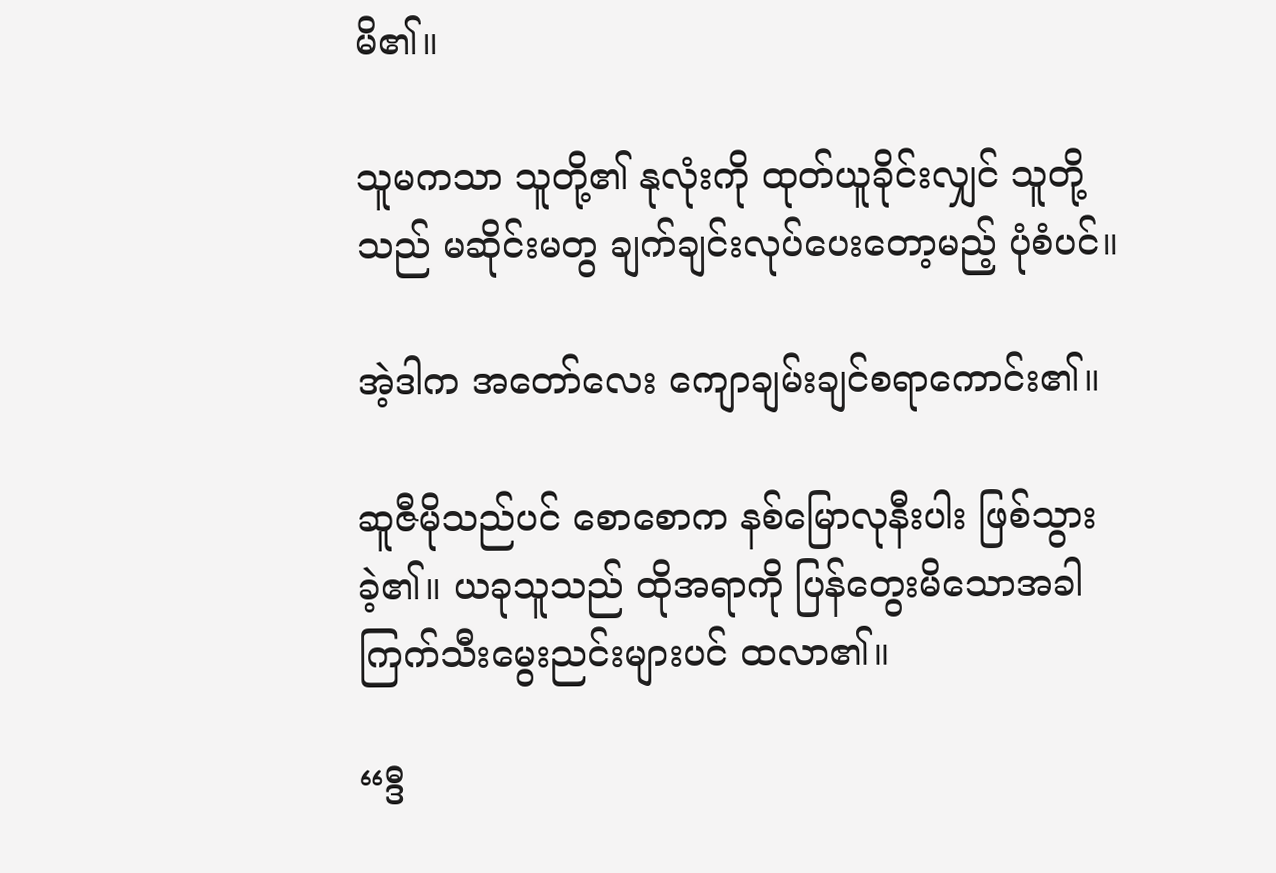မိ၏။

သူမကသာ သူတို့၏ နုလုံးကို ထုတ်ယူခိုင်းလျှင် သူတို့သည် မဆိုင်းမတွ ချက်ချင်းလုပ်ပေးတော့မည့် ပုံစံပင်။

အဲ့ဒါက အတော်လေး ကျောချမ်းချင်စရာကောင်း၏။

ဆူဇီမိုသည်ပင် စောစောက နစ်မြောလုနီးပါး ဖြစ်သွားခဲ့၏။ ယခုသူသည် ထိုအရာကို ပြန်တွေးမိသောအခါ ကြက်သီးမွေးညင်းများပင် ထလာ၏။

“ဒီ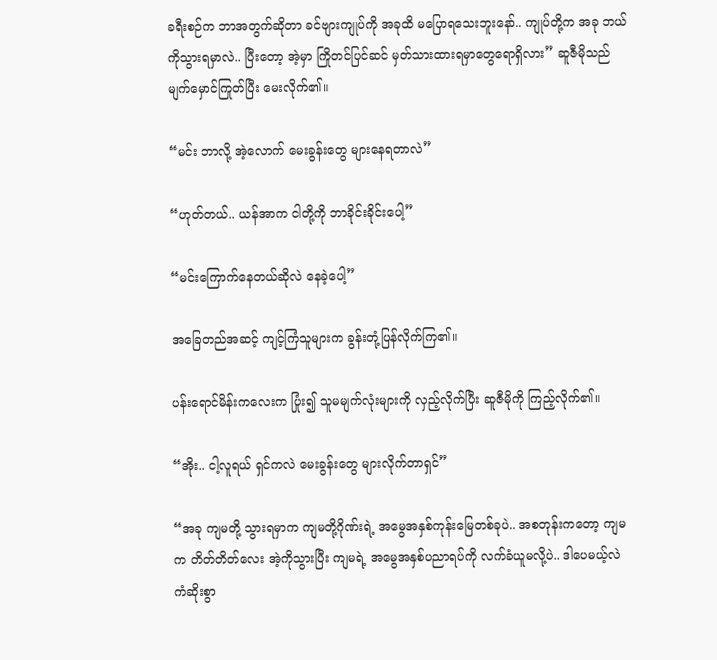ခရီးစဉ်က ဘာအတွက်ဆိုတာ ခင်ဗျားကျုပ်ကို အခုထိ မပြောရသေးဘူးနော်.. ကျုပ်တို့က အခု ဘယ်ကိုသွားရမှာလဲ.. ပြီးတော့ အဲ့မှာ ကြိုတင်ပြင်ဆင် မှတ်သားထားရမှာတွေရောရှိလား” ဆူဇီမိုသည် မျက်မှောင်ကြုတ်ပြီး မေးလိုက်၏။

“မင်း ဘာလို့ အဲ့လောက် မေးခွန်းတွေ များနေရတာလဲ”

“ဟုတ်တယ်.. ယန်အာက ငါတို့ကို ဘာခိုင်းခိုင်းပေါ့”

“မင်းကြောက်နေတယ်ဆိုလဲ နေခဲ့ပေါ့”

အခြေတည်အဆင့် ကျင့်ကြံသူများက ခွန်းတုံ့ပြန်လိုက်ကြ၏။

ပန်းရောင်မိန်းကလေးက ပြုံး၍ သူမမျက်လုံးများကို လှည့်လိုက်ပြီး ဆူဇီမိုကို ကြည့်လိုက်၏။

“အိုး.. ငါ့လူရယ် ရှင်ကလဲ မေးခွန်းတွေ များလိုက်တာရှင်”

“အခု ကျမတို့ သွားရမှာက ကျမတို့ဂိုဏ်းရဲ့ အမွေအနှစ်ကုန်းမြေတစ်ခုပဲ.. အစတုန်းကတော့ ကျမက တိတ်တိတ်လေး အဲ့ကိုသွားပြီး ကျမရဲ့ အမွေအနှစ်ပညာရပ်ကို လက်ခံယူမလို့ပဲ.. ဒါပေမယ့်လဲ ကံဆိုးစွာ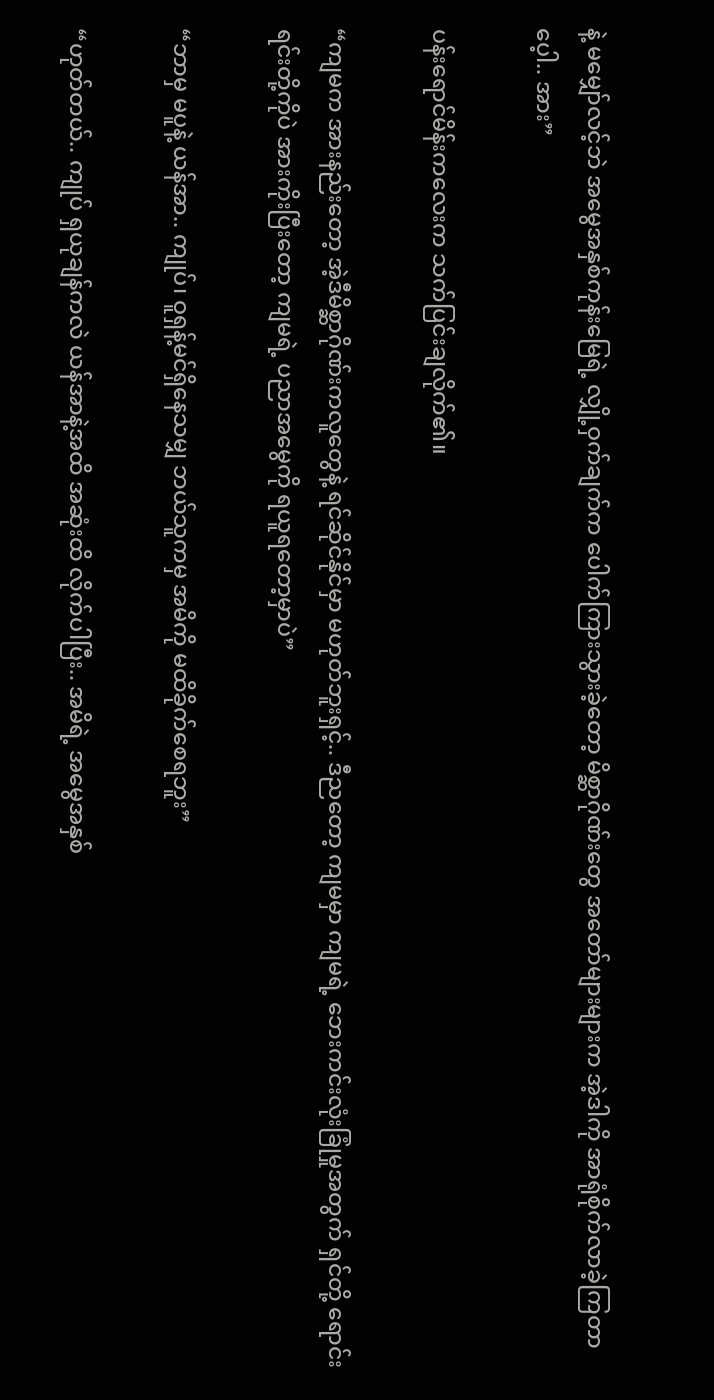နဲ့ မမျှော်လင့်ဘဲ အမွေအနှစ်ကုန်းမြေရဲ့ လျှို့ဝှက်ချက်က ‌ပေါက်ကြားသွားခဲ့တော့ မိစ္ဆာဂိုဏ်းတွေ အတော်များများက အဲ့ဒါကို အာရုံစိုက်လာခဲ့ကြတာပေ့ါ.. အား”

ပန်းရောင်မိန်းကလေးက သက်ပြင်းချလိုက်၏။

“ကျမက အားနည်းတော့ အဲ့ဒီမိစ္ဆာဂိုဏ်းကလူတွေနဲ့ ရင်ဆိုင်နိုင်မှာ မဟုတ်ဘူးရှင့်.. ဒီညတော့ ကျမမှာ ကျမရဲ့ ဘေးကင်းလုံးခြုံမှုအတွက် ရှင်တို့ ရောင်းရင်းတို့ကိုပဲ အားကိုးပြီးတော့ ကျမရဲ့ ပညာအမွေကို ရယူရတော့မှာပဲ”

“ဘာမှ မပူနဲ့ ယန်အာ.. ကျုပ်၊ ဝူရှန့်မင်ရှိနေသမျှ ဘယ်သူကမှ အမိကို မထိခိုက်စေရဘူး”

“ဟုတ်တယ်.. ကျုပ် ရှယုချန်ကလဲ ယန်အာနဲ့အထိ အဆုံးထိ လိုက်ပါပြီး.. အမိရဲ့ အမွေအနှစ်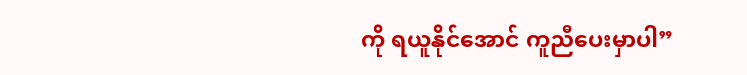ကို ရယူနိုင်အောင် ကူညီပေးမှာပါ”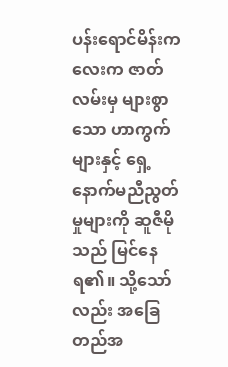ပန်းရောင်မိန်းကလေးက ဇာတ်လမ်းမှ များစွာသော ဟာကွက်များနှင့် ရှေ့နောက်မညီညွတ်မှုများကို ဆူဇီမိုသည် မြင်နေရ၏။ သို့သော်လည်း အခြေတည်အ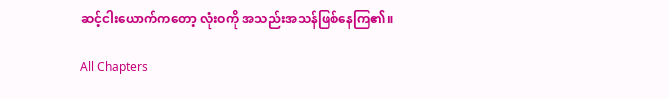ဆင့်ငါးယောက်ကတော့ လုံးဝကို အသည်းအသန်ဖြစ်နေကြ၏။

All Chapters